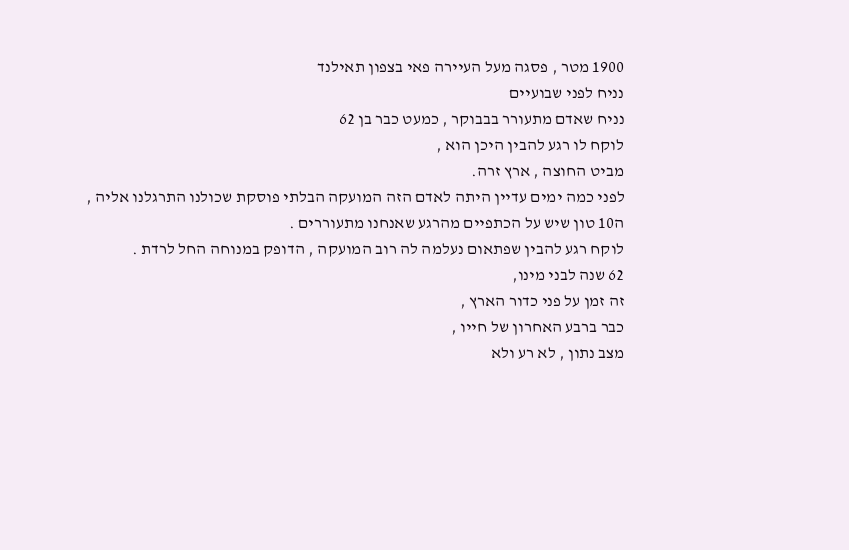1900 מטר , פסגה מעל העיירה פאי בצפון תאילנד
נניח לפני שבועיים
נניח שאדם מתעורר בבבוקר , כמעט כבר בן 62
לוקח לו רגע להבין היכן הוא ,
מביט החוצה , ארץ זרה.
לפני כמה ימים עדיין היתה לאדם הזה המועקה הבלתי פוסקת שכולנו התרגלנו אליה ,
ה10 טון שיש על הכתפיים מהרגע שאנחנו מתעוררים .
לוקח רגע להבין שפתאום נעלמה לה רוב המועקה , הדופק במנוחה החל לרדת .
62 שנה לבני מינו,
זה זמן על פני כדור הארץ ,
כבר ברבע האחרון של חייו ,
מצב נתון , לא רע ולא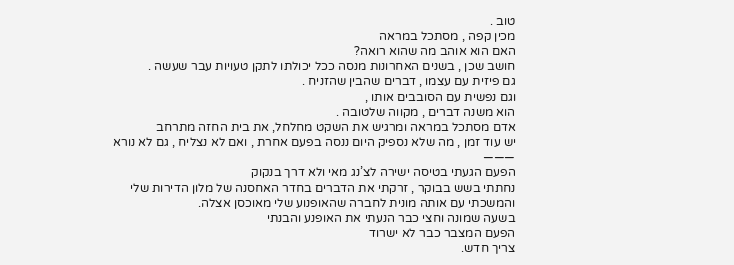טוב .
מכין קפה , מסתכל במראה
האם הוא אוהב מה שהוא רואה?
חושב שכן , בשנים האחרונות מנסה ככל יכולתו לתקן טעויות עבר שעשה .
גם פיזית עם עצמו , דברים שהבין שהזניח .
וגם נפשית עם הסובבים אותו ,
הוא משנה דברים , מקווה שלטובה .
אדם מסתכל במראה ומרגיש את השקט מחלחל, את בית החזה מתרחב
יש עוד זמן , מה שלא נספיק היום ננסה בפעם אחרת , ואם לא נצליח , גם לא נורא
———
הפעם הגעתי בטיסה ישירה לצ’נג מאי ולא דרך בנקוק
נחתתי בשש בבוקר , זרקתי את הדברים בחדר האחסנה של מלון הדירות שלי
והמשכתי עם אותה מונית לחברה שהאופנוע שלי מאוכסן אצלה.
בשעה שמונה וחצי כבר הנעתי את האופנע והבנתי
הפעם המצבר כבר לא ישרוד
צריך חדש.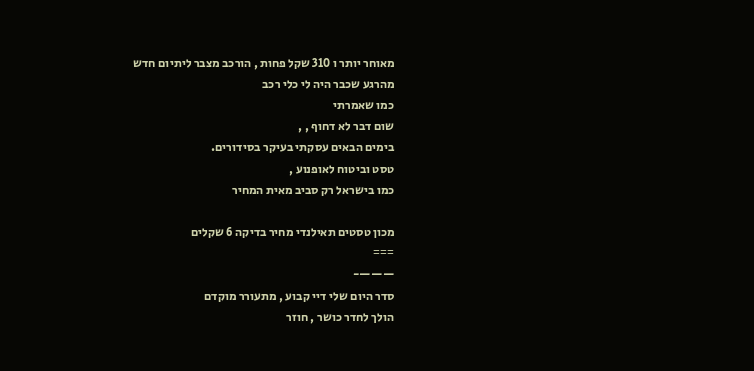מאוחר יותר ו 310 שקל פחות , הורכב מצבר ליתיום חדש
מהרגע שכבר היה לי כלי רכב
כמו שאמרתי
שום דבר לא דחוף , ,
בימים הבאים עסקתי בעיקר בסידורים.
טסט וביטוח לאופנוע ,
כמו בישראל רק סביב מאית המחיר

מכון טסטים תאילנדי מחיר בדיקה 6 שקלים
===
———-
סדר היום שלי דיי קבוע , מתעורר מוקדם
הולך לחדר כושר , חוזר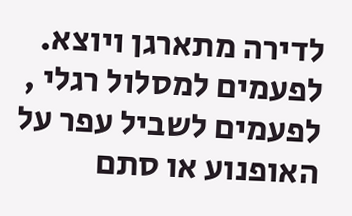לדירה מתארגן ויוצא.
לפעמים למסלול רגלי , לפעמים לשביל עפר על האופנוע או סתם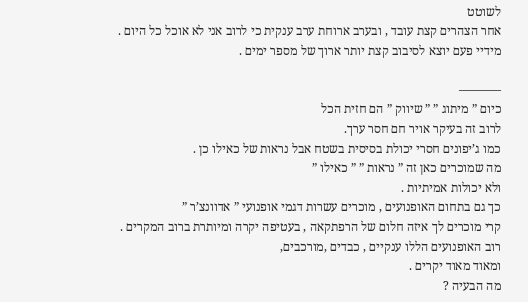לשוטט
אחר הצהרים קצת עובד , ובערב ארוחת ערב ענקית כי לרוב אני לא אוכל כל היום .
מידיי פעם יוצא לסיבוב קצת יותר ארוך של מספר ימים .

———–
כיום ” מיתוג ” ” שיווק ” הם חזית הכל
לרוב זה בעיקר אויר חם חסר ערך.
כמו ג’יפונים חסרי יכולת בסיסית בשטח אבל נראות של כאילו כן .
מה שמוכרים כאן זה ” נראות ” ” כאילו ”
ולא יכולות אמיתיות .
כך גם בתחום האופנועים , מוכרים עשרות דגמי אופנועי ” אדוונצ’ר ”
קרי מוכרים לך איזה חלום של הרפתקאה , בעטיפה יקרה ומיותרת ברוב המקרים .
רוב האופנועים הללו ענקיים , כבדים ,מורכבים,
ומאוד מאוד יקרים .
מה הבעיה ?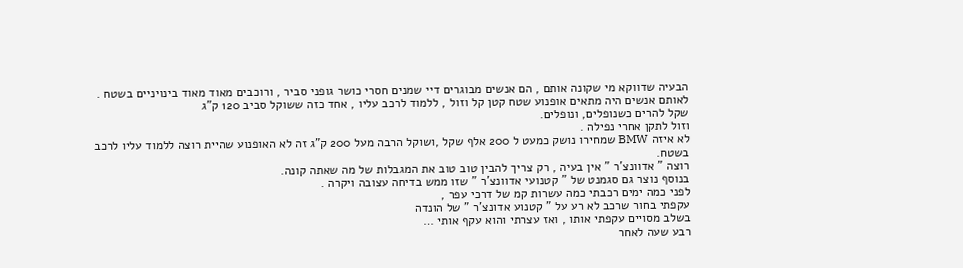הבעיה שדווקא מי שקונה אותם , הם אנשים מבוגרים דיי שמנים חסרי כושר גופני סביר , ורוכבים מאוד מאוד בינויניים בשטח .
לאותם אנשים היה מתאים אופנוע שטח קטן קל וזול , ללמוד לרכב עליו , אחד כזה ששוקל סביב 120 ק”ג
שקל להרים כשנופלים, ונופלים.
וזול לתקן אחרי נפילה .
לא איזה BMW שמחירו נושק כמעט ל 200 אלף שקל ,ושוקל הרבה מעל 200 ק”ג זה לא האופנוע שהיית רוצה ללמוד עליו לרכב בשטח.
רוצה ” אדוונצ’ר ” אין בעיה , רק צריך להבין טוב טוב את המגבלות של מה שאתה קונה.
בנוסף נוצר גם סגמנט של ” קטנועי אדוונצ’ר ” שזו ממש בדיחה עצובה ויקרה .
לפני כמה ימים רכבתי כמה עשרות קמ של דרכי עפר ,
עקפתי בחור שרכב לא רע על ” קטנוע אדונצ’ר ” של הונדה
בשלב מסויים עקפתי אותו , ואז עצרתי והוא עקף אותי …
רבע שעה לאחר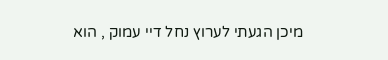מיכן הגעתי לערוץ נחל דיי עמוק , הוא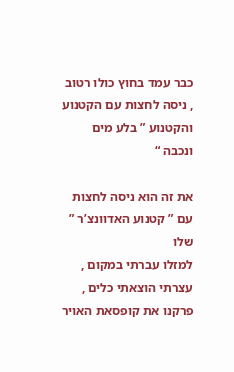כבר עמד בחוץ כולו רטוב , ניסה לחצות עם הקטנוע והקטנוע ” בלע מים ונכבה “

את זה הוא ניסה לחצות עם ” קטנוע האדוונצ’ר ” שלו
למזלו עברתי במקום , עצרתי הוצאתי כלים , פרקנו את קופסאת האויר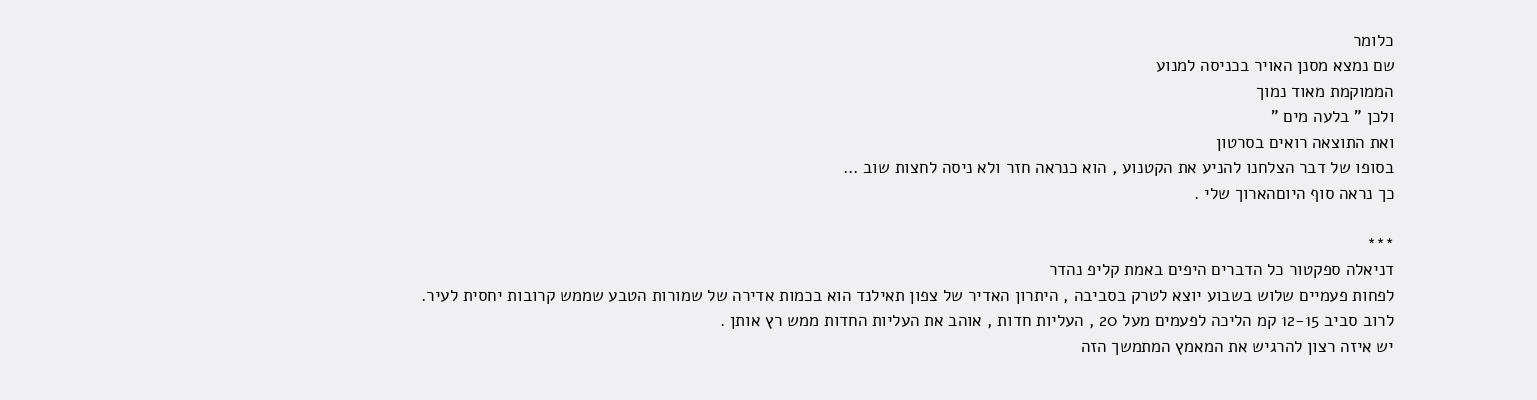כלומר
שם נמצא מסנן האויר בכניסה למנוע
הממוקמת מאוד נמוך
ולכן ” בלעה מים ”
ואת התוצאה רואים בסרטון
בסופו של דבר הצלחנו להניע את הקטנוע , הוא כנראה חזר ולא ניסה לחצות שוב …
כך נראה סוף היוםהארוך שלי .

***
דניאלה ספקטור כל הדברים היפים באמת קליפ נהדר
לפחות פעמיים שלוש בשבוע יוצא לטרק בסביבה , היתרון האדיר של צפון תאילנד הוא בכמות אדירה של שמורות הטבע שממש קרובות יחסית לעיר.
לרוב סביב 12-15 קמ הליכה לפעמים מעל 20 , העליות חדות , אוהב את העליות החדות ממש רץ אותן .
יש איזה רצון להרגיש את המאמץ המתמשך הזה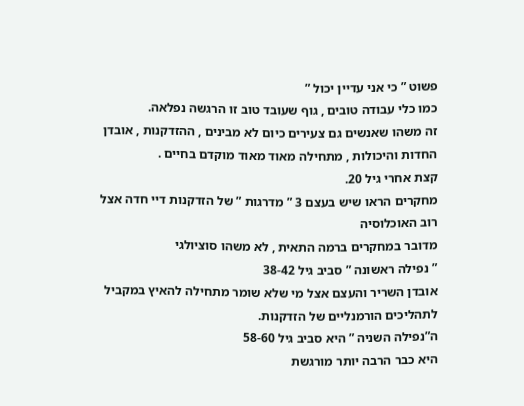פשוט ” כי אני עדיין יכול ”
כמו כלי עבודה טובים , גוף שעובד טוב זו הרגשה נפלאה.
זה משהו שאנשים גם צעירים כיום לא מבינים , ההזדקנות , אובדן החדות והיכולות , מתחילה מאוד מאוד מוקדם בחיים .
קצת אחרי גיל 20.
מחקרים הראו שיש בעצם 3 ” מדרגות ” של הזדקנות דיי חדה אצל רוב האוכלוסיה
מדובר במחקרים ברמה התאית , לא משהו סוציולגי
” נפילה ראשונה ” סביב גיל 38-42
אובדן השריר והעצם אצל מי שלא שומר מתחילה להאיץ במקביל לתהליכים הורמנליים של הזדקנות.
ה”נפילה השניה ” היא סביב גיל 58-60
היא כבר הרבה יותר מורגשת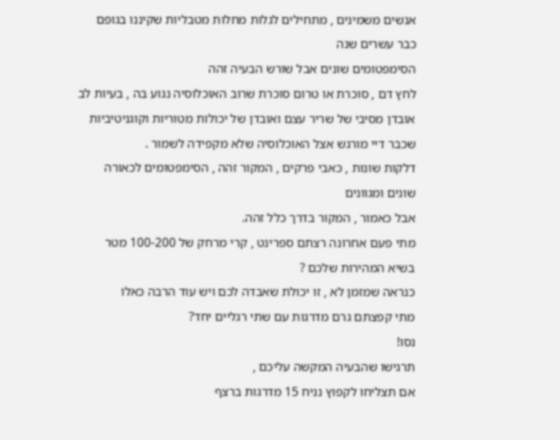אנשים משמינים , מתחילים לגלות מחלות מטבליות שקיננו בגופם כבר עשרים שנה
הסימפטומים שונים אבל שורש הבעיה זהה
לחץ דם , סוכרת או טרום סוכרת שרוב האוכלוסיה נגוע בה , בעיות לב
אובדן מסיבי של שריר עצם ואובדן של יכולות מטוריות וקוגניטיביות שכבר דיי מורגש אצל האוכלוסיה שלא מקפידה לשמור .
דלקות שונות , כאבי פרקים , המקור זהה , הסימפטומים לכאורה שונים ומגוונים
אבל כאמור , המקור בדרך כלל זהה.
מתי פעם אחרונה רצתם ספרינט , קרי מרחק של 100-200 מטר בשיא המהירות שלכם ?
כנראה שמזמן לא , זו יכולת שאבדה לכם ויש עוד הרבה כאלו
מתי קפצתם גרם מדרגות עם שתי רגליים יחד?
נסו!
תרגישו שהבעיה המקשה עליכם ,
אם תצליחו לקפוץ נניח 15 מדרגות ברצף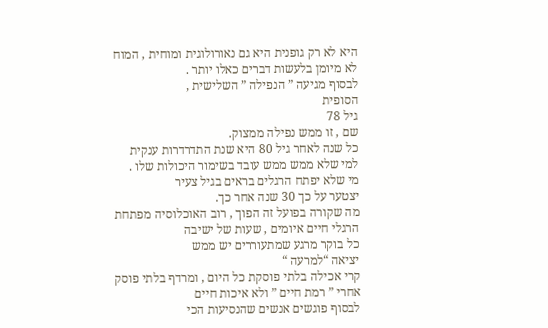היא לא רק גופנית היא גם נאורולוגית ומוחית , המוח לא מיומן בלעשות דברים כאלו יותר .
לבסוף מגיעה ” הנפילה ” השלישית ,
הסופית
גיל 78
שם , זו ממש נפילה ממצוק.
כל שנה לאחר גיל 80 היא שנת התדרדרות ענקית
למי שלא ממש ממש עובד בשימור היכולות שלו .
מי שלא יפתח הרגלים בראים בגיל צעיר
יצטער על כך 30 שנה אחר כך.
מה שקורה בפועל זה הפוך , רוב האוכלוסיה מפתחת הרגלי חיים איומים , שעות של ישיבה
כל בוקר מרגע שמתעוררים יש ממש
יציאה “למרעה “
קרי אכילה בלתי פוסקת כל היום , ומרדף בלתי פוסק אחרי ” רמת חיים ” ולא איכות חיים
לבסוף פוגשים אנשים שהנסיעות הכי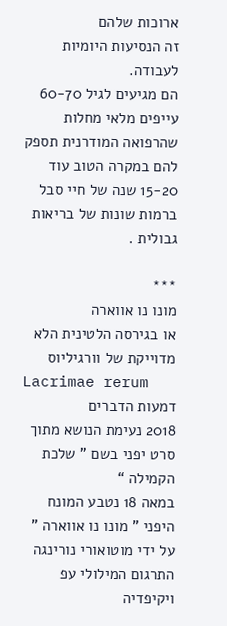ארוכות שלהם
זה הנסיעות היומיות לעבודה.
הם מגיעים לגיל 60-70 עייפים מלאי מחלות שהרפואה המודרנית תספק להם במקרה הטוב עוד 15-20 שנה של חיי סבל ברמות שונות של בריאות גבולית .

***
מונו נו אווארה
או בגירסה הלטינית הלא מדוייקת של וורגיליוס
Lacrimae rerum
דמעות הדברים
2018 נעימת הנושא מתוך סרט יפני בשם ” שלכת הקמילה “
במאה 18 נטבע המונח היפני ” מונו נו אווארה ” על ידי מוטואורי נורינגה
התרגום המילולי עפ ויקיפדיה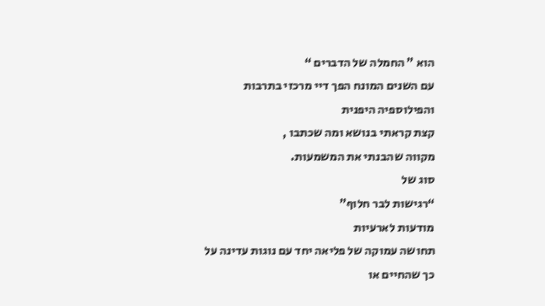הוא ” החמלה של הדברים “
עם השנים המונח הפך דיי מרכזי בתרבות והפילוספיה היפנית
קצת קראתי בנושא ומה שכתבו ,
מקווה שהבנתי את המשמעות.
סוג של
“רגישות לבר חלוף”
מודעות לארעיות
תחושה עמוקה של פליאה יחד עם נוגות עדינה על כך שהחיים או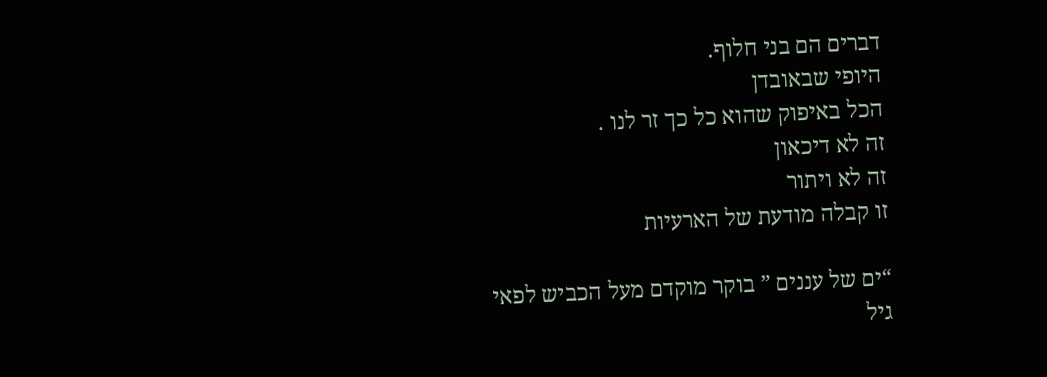דברים הם בני חלוף.
היופי שבאובדן
הכל באיפוק שהוא כל כך זר לנו .
זה לא דיכאון
זה לא ויתור
זו קבלה מודעת של הארעיות

“ים של עננים ” בוקר מוקדם מעל הכביש לפאי
גיל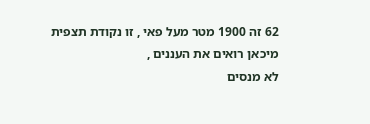62 זה 1900 מטר מעל פאי , זו נקודת תצפית
מיכאן רואים את העננים ,
לא מנסים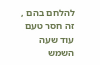להלחם בהם ,
זה חסר טעם
עוד שעה השמש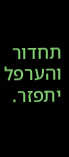תחדור והערפל יתפזר.